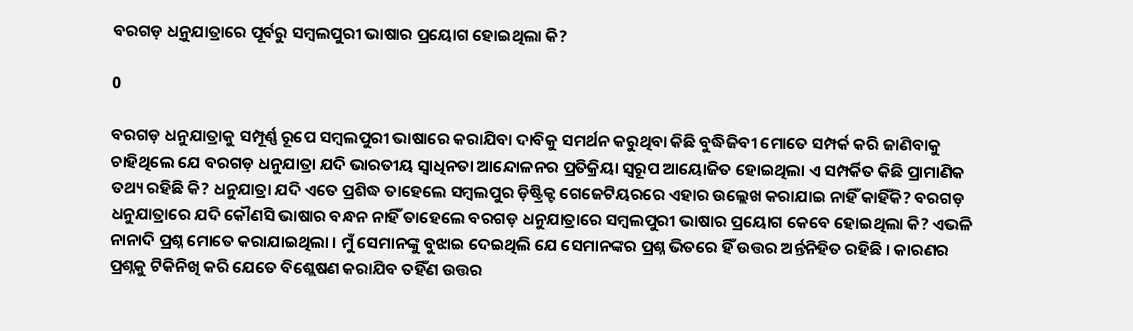ବରଗଡ଼ ଧନ଼ୁଯାତ୍ରାରେ ପୂର୍ବରୁ ସମ୍ବଲପୁରୀ ଭାଷାର ପ୍ରୟୋଗ ହୋଇଥିଲା କି?

0

ବରଗଡ଼ ଧନୁଯାତ୍ରାକୁ ସମ୍ପୂର୍ଣ୍ଣ ରୂପେ ସମ୍ବଲପୁରୀ ଭାଷାରେ କରାଯିବା ଦାବିକୁ ସମର୍ଥନ କରୁଥିବା କିଛି ବୁଦ୍ଧିଜିବୀ ମୋତେ ସମ୍ପର୍କ କରି ଜାଣିବାକୁ ଚାହିଥିଲେ ଯେ ବରଗଡ଼ ଧନୁଯାତ୍ରା ଯଦି ଭାରତୀୟ ସ୍ୱାଧିନତା ଆନ୍ଦୋଳନର ପ୍ରତିକ୍ରିୟା ସ୍ୱରୂପ ଆୟୋଜିତ ହୋଇଥିଲା ଏ ସମ୍ପର୍କିତ କିଛି ପ୍ରାମାଣିକ ତଥ୍ୟ ରହିଛି କି? ଧନୁଯାତ୍ରା ଯଦି ଏତେ ପ୍ରଶିଦ୍ଧ ତାହେଲେ ସମ୍ବଲପୁର ଡ଼ିଷ୍ଟ୍ରିକ୍ଟ ଗେଜେଟିୟରରେ ଏହାର ଉଲ୍ଲେଖ କରାଯାଇ ନାହିଁ କାହିଁକି? ବରଗଡ଼ ଧନୁଯାତ୍ରାରେ ଯଦି କୌଣସି ଭାଷାର ବନ୍ଧନ ନାହିଁ ତାହେଲେ ବରଗଡ଼ ଧନୁଯାତ୍ରାରେ ସମ୍ବଲପୁରୀ ଭାଷାର ପ୍ରୟୋଗ କେବେ ହୋଇଥିଲା କି? ଏଭଳି ନାନାଦି ପ୍ରଶ୍ନ ମୋତେ କରାଯାଇଥିଲା । ମୁଁ ସେମାନଙ୍କୁ ବୁଝାଇ ଦେଇଥିଲି ଯେ ସେମାନଙ୍କର ପ୍ରଶ୍ନ ଭିତରେ ହିଁ ଉତ୍ତର ଅର୍ନ୍ତନିହିତ ରହିଛି । କାରଣର ପ୍ରଶ୍ନକୁ ଟିକିନିଖି କରି ଯେତେ ବିଶ୍ଲେଷଣ କରାଯିବ ତହିଁଣ ଉତ୍ତର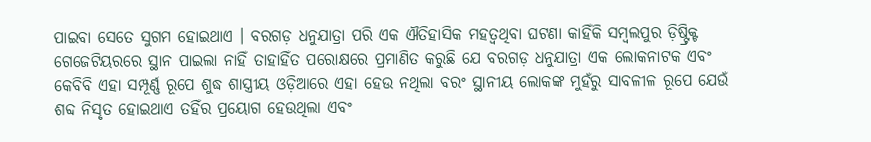ପାଇବା ସେତେ ସୁଗମ ହୋଇଥାଏ । ବରଗଡ଼ ଧନୁଯାତ୍ରା ପରି ଏକ ଐତିହାସିକ ମହତ୍ୱଥିବା ଘଟଣା କାହିଁକି ସମ୍ବଲପୁର ଡ଼ିଷ୍ଟ୍ରିକ୍ଟ ଗେଜେଟିୟରରେ ସ୍ଥାନ ପାଇଲା ନାହିଁ ତାହାହିଁତ ପରୋକ୍ଷରେ ପ୍ରମାଣିତ କରୁଛି ଯେ ବରଗଡ଼ ଧନୁଯାତ୍ରା ଏକ ଲୋକନାଟକ ଏବଂ କେବିବି ଏହା ସମ୍ପୂର୍ଣ୍ଣ ରୂପେ ଶୁଦ୍ଧ ଶାସ୍ତ୍ରୀୟ ଓଡ଼ିଆରେ ଏହା ହେଉ ନଥିଲା ବରଂ ସ୍ଥାନୀୟ ଲୋକଙ୍କ ମୁହଁରୁ ସାବଳୀଳ ରୂପେ ଯେଉଁ ଶବ୍ଦ ନିସୃତ ହୋଇଥାଏ ତହିଁର ପ୍ରୟୋଗ ହେଉଥିଲା ଏବଂ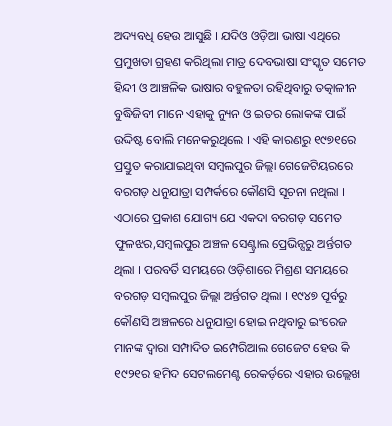ଅଦ୍ୟବଧି ହେଉ ଆସୁଛି । ଯଦିଓ ଓଡ଼ିଆ ଭାଷା ଏଥିରେ ପ୍ରମୁଖତା ଗ୍ରହଣ କରିଥିଲା ମାତ୍ର ଦେବଭାଷା ସଂସ୍କୃତ ସମେତ ହିନ୍ଦୀ ଓ ଆଞ୍ଚଳିକ ଭାଷାର ବହୁଳତା ରହିଥିବାରୁ ତତ୍କାଳୀନ ବୁଦ୍ଧିଜିବୀ ମାନେ ଏହାକୁ ନ୍ୟୁନ ଓ ଇତର ଲୋକଙ୍କ ପାଇଁ ଉଦ୍ଦିଷ୍ଟ ବୋଲି ମନେକରୁଥିଲେ । ଏହି କାରଣରୁ ୧୯୭୧ରେ ପ୍ରସ୍ତୁତ କରାଯାଇଥିବା ସମ୍ବଲପୁର ଜିଲ୍ଲା ଗେଜେଟିୟରରେ ବରଗଡ଼ ଧନୁଯାତ୍ରା ସମ୍ପର୍କରେ କୌଣସି ସୂଚନା ନଥିଲା । ଏଠାରେ ପ୍ରକାଶ ଯୋଗ୍ୟ ଯେ ଏକଦା ବରଗଡ଼ ସମେତ ଫୁଳଝର,ସମ୍ବଲପୁର ଅଞ୍ଚଳ ସେଣ୍ଟ୍ରାଲ ପ୍ରେଭିନ୍ସରୁ ଅର୍ନ୍ତଗତ ଥିଲା । ପରବର୍ତି ସମୟରେ ଓଡ଼ିଶାରେ ମିଶ୍ରଣ ସମୟରେ ବରଗଡ଼ ସମ୍ବଲପୁର ଜିଲ୍ଲା ଅର୍ନ୍ତଗତ ଥିଲା । ୧୯୪୭ ପୂର୍ବରୁ କୌଣସି ଅଞ୍ଚଳରେ ଧନୁଯାତ୍ରା ହୋଇ ନଥିବାରୁ ଇଂରେଜ ମାନଙ୍କ ଦ୍ୱାରା ସମ୍ପାଦିତ ଇମ୍ପେରିଆଲ ଗେଜେଟ ହେଉ କି ୧୯୨୧ର ହମିଦ ସେଟଲମେଣ୍ଟ ରେକର୍ଡ଼ରେ ଏହାର ଉଲ୍ଲେଖ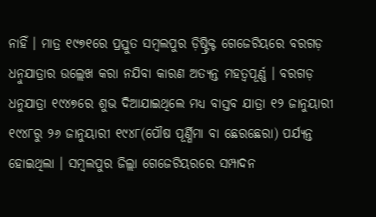ନାହିଁ । ମାତ୍ର ୧୯୭୧ରେ ପ୍ରସ୍ତୁତ ସମ୍ବଲପୁର ଡ଼ିଷ୍ଟ୍ରିକ୍ଟ ଗେଜେଟିୟରେ ବରଗଡ଼ ଧନ଼ୁଯାତ୍ରାର ଉଲ୍ଲେଖ କରା ନଯିବା କାରଣ ଅତ୍ୟନ୍ତ ମହତ୍ୱପୂର୍ଣ୍ଣ । ବରଗଡ଼ ଧନୁଯାତ୍ରା ୧୯୪୭ରେ ଶୁଭ ଦିଆଯାଇଥିଲେ ମଧ୍ୟ ବାସ୍ତବ ଯାତ୍ରା ୧୨ ଜାନୁୟାରୀ ୧୯୪୮ରୁ ୨୬ ଜାନୁୟାରୀ ୧୯୪୮(ପୌଷ ପୂର୍ଣ୍ଣିମା ବା ଛେରଛେରା) ପର୍ଯ୍ୟନ୍ତ ହୋଇଥିଲା । ସମ୍ବଲପୁର ଜିଲ୍ଲା ଗେଜେଟିୟରରେ ସମ୍ପାଦନ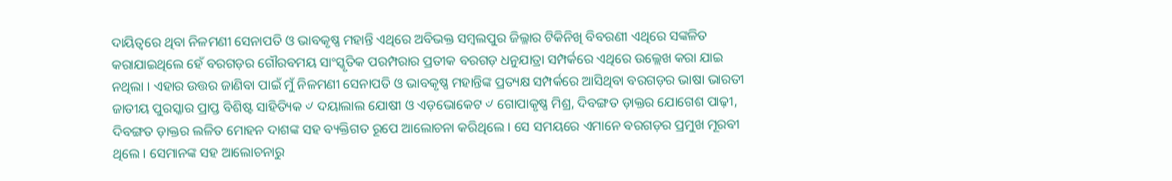ଦାୟିତ୍ୱରେ ଥିବା ନିଳମଣୀ ସେନାପତି ଓ ଭାବକୃଷ୍ଣ ମହାନ୍ତି ଏଥିରେ ଅବିଭକ୍ତ ସମ୍ବଲପୁର ଜିଲ୍ଳାର ଟିକିନିଖି ବିବରଣୀ ଏଥିରେ ସଙ୍କଳିତ କରାଯାଇଥିଲେ ହେଁ ବରଗଡ଼ର ଗୌରବମୟ ସାଂସ୍କୃତିକ ପରମ୍ପରାର ପ୍ରତୀକ ବରଗଡ଼ ଧନୁଯାତ୍ରା ସମ୍ପର୍କରେ ଏଥିରେ ଉଲ୍ଲେଖ କରା ଯାଇ ନଥିଲା । ଏହାର ଉତ୍ତର ଜାଣିବା ପାଇଁ ମୁଁ ନିଳମଣୀ ସେନାପତି ଓ ଭାବକୃଷ୍ଣ ମହାନ୍ତିଙ୍କ ପ୍ରତ୍ୟକ୍ଷ ସମ୍ପର୍କରେ ଆସିଥିବା ବରଗଡ଼ର ଭାଷା ଭାରତୀ ଜାତୀୟ ପୁରସ୍କାର ପ୍ରାପ୍ତ ବିଶିଷ୍ଟ ସାହିତ୍ୟିକ ୰ ଦୟାଲାଲ ଯୋଷୀ ଓ ଏଡ଼ଭୋକେଟ ୰ ଗୋପାକୃଷ୍ଣ ମିଶ୍ର, ଦିବଙ୍ଗତ ଡ଼ାକ୍ତର ଯୋଗେଶ ପାଢ଼ୀ, ଦିବଙ୍ଗତ ଡ଼ାକ୍ତର ଲଳିତ ମୋହନ ଦାଶଙ୍କ ସହ ବ୍ୟକ୍ତିଗତ ରୂପେ ଆଲୋଚନା କରିଥିଲେ । ସେ ସମୟରେ ଏମାନେ ବରଗଡ଼ର ପ୍ରମୁଖ ମୂରବୀ ଥିଲେ । ସେମାନଙ୍କ ସହ ଆଲୋଚନାରୁ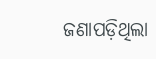ଜଣାପଡ଼ିଥିଲା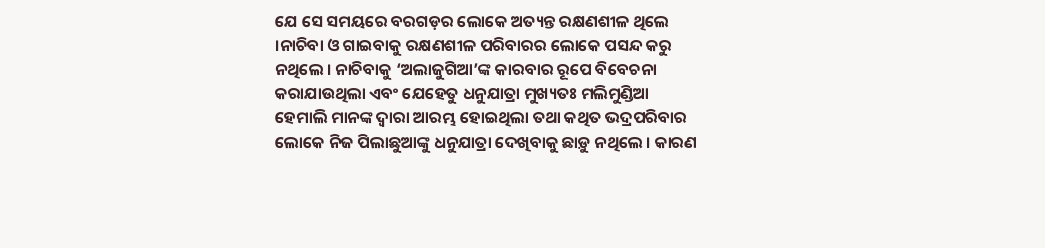ଯେ ସେ ସମୟରେ ବରଗଡ଼ର ଲୋକେ ଅତ୍ୟନ୍ତ ରକ୍ଷଣଶୀଳ ଥିଲେ ।ନାଚିବା ଓ ଗାଇବାକୁ ରକ୍ଷଣଶୀଳ ପରିବାରର ଲୋକେ ପସନ୍ଦ କରୁ ନଥିଲେ । ନାଚିବାକୁ ‘ଅଲାଜୁଗିଆ’ଙ୍କ କାରବାର ରୂପେ ବିବେଚନା କରାଯାଉଥିଲା ଏବଂ ଯେହେତୁ ଧନୁଯାତ୍ରା ମୁଖ୍ୟତଃ ମଲିମୁଣ୍ଡିଆ ହେମାଲି ମାନଙ୍କ ଦ୍ୱାରା ଆରମ୍ଭ ହୋଇଥିଲା ତଥା କଥିତ ଭଦ୍ରପରିବାର ଲୋକେ ନିଜ ପିଲାଛୁଆଙ୍କୁ ଧନୁଯାତ୍ରା ଦେଖିବାକୁ ଛାଡ଼ୁ ନଥିଲେ । କାରଣ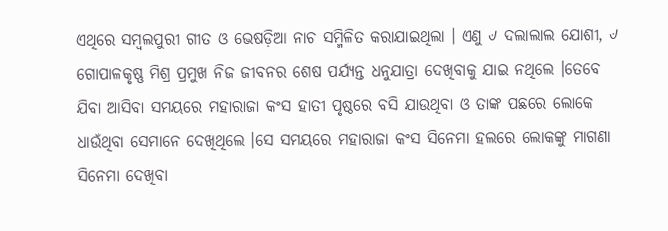ଏଥିରେ ସମ୍ବଲପୁରୀ ଗୀତ ଓ ଭେଷଡ଼ିଆ ନାଚ ସମ୍ମିଳିତ କରାଯାଇଥିଲା । ଏଣୁ ୰ ଦଲାଲାଲ ଯୋଶୀ, ୰ ଗୋପାଳକୃଷ୍ଣ ମିଶ୍ର ପ୍ରମୁଖ ନିଜ ଜୀବନର ଶେଷ ପର୍ଯ୍ୟନ୍ତ ଧନୁଯାତ୍ରା ଦେଖିବାକୁ ଯାଇ ନଥିଲେ ।ତେବେ ଯିବା ଆସିବା ସମୟରେ ମହାରାଜା କଂସ ହାତୀ ପୃଷ୍ଠରେ ବସି ଯାଉଥିବା ଓ ତାଙ୍କ ପଛରେ ଲୋକେ ଧାଉଁଥିବା ସେମାନେ ଦେଖିଥିଲେ ।ସେ ସମୟରେ ମହାରାଜା କଂସ ସିନେମା ହଲରେ ଲୋକଙ୍କୁ ମାଗଣା ସିନେମା ଦେଖିବା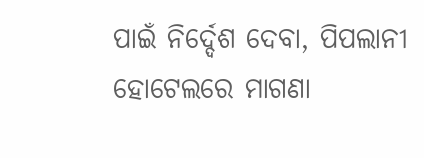ପାଇଁ ନିର୍ଦ୍ଦେଶ ଦେବା, ପିପଲାନୀ ହୋଟେଲରେ ମାଗଣା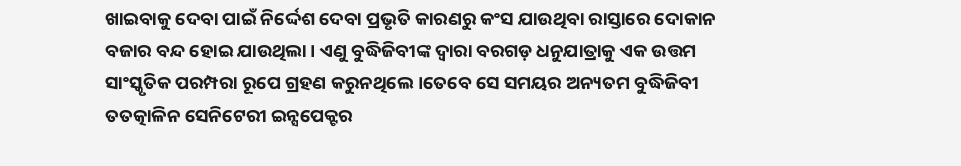ଖାଇବାକୁ ଦେବା ପାଇଁ ନିର୍ଦ୍ଦେଶ ଦେବା ପ୍ରଭୃତି କାରଣରୁ କଂସ ଯାଉଥିବା ରାସ୍ତାରେ ଦୋକାନ ବଜାର ବନ୍ଦ ହୋଇ ଯାଉଥିଲା । ଏଣୁ ବୁଦ୍ଧିଜିବୀଙ୍କ ଦ୍ୱାରା ବରଗଡ଼ ଧନୁଯାତ୍ରାକୁ ଏକ ଉତ୍ତମ ସାଂସ୍କୃତିକ ପରମ୍ପରା ରୂପେ ଗ୍ରହଣ କରୁନଥିଲେ ।ତେବେ ସେ ସମୟର ଅନ୍ୟତମ ବୁଦ୍ଧିଜିବୀ ତତତ୍କାଳିନ ସେନିଟେରୀ ଇନ୍ସପେକ୍ଟର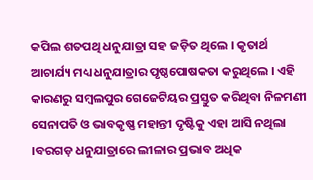କପିଲ ଶତପଥି ଧନୁଯାତ୍ରା ସହ ଜଡ଼ିତ ଥିଲେ । କୃତାର୍ଥ ଆଚାର୍ଯ୍ୟ ମଧ୍ୟ ଧନୁଯାତ୍ରାର ପୃଷ୍ଠପୋଷକତା କରୁଥିଲେ । ଏହି କାରଣରୁ ସମ୍ବଲପୁର ଗେଜେଟିୟର ପ୍ରସ୍ତୁତ କରିଥିବା ନିଳମଣୀ ସେନାପତି ଓ ଭାବକୃଷ୍ଣ ମହାନ୍ତୀ ଦୃଷ୍ଟିକୁ ଏହା ଆସି ନଥିଲା ।ବରଗଡ଼ ଧନୁଯାତ୍ରାରେ ଲୀଳାର ପ୍ରଭାବ ଅଧିକ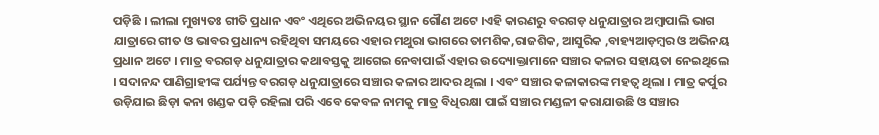ପଡ଼ିଛି । ଲୀଲା ମୁଖ୍ୟତଃ ଗୀତି ପ୍ରଧାନ ଏବଂ ଏଥିରେ ଅଭିନୟର ସ୍ଥାନ ଗୌଣ ଅଟେ ।ଏହି କାରଣରୁ ବରଗଡ଼ ଧନୁଯାତ୍ରାର ଅମ୍ବାପାଲି ଭାଗ ଯାତ୍ରାରେ ଗୀତ ଓ ଭାବର ପ୍ରଧାନ୍ୟ ରହିଥିବା ସମୟରେ ଏହାର ମଥୁରା ଭାଗରେ ତାମଶିକ,ରାଜଶିକ, ଆସୁରିକ ,ବାହ୍ୟଆଡ଼ମ୍ବର ଓ ଅଭିନୟ ପ୍ରଧାନ ଅଟେ । ମାତ୍ର ବରଗଡ଼ ଧନୁଯାତ୍ରାର କଥାବସ୍ତକୁ ଆଗେଇ ନେବାପାଇଁ ଏହାର ଉଦ୍ୟୋକ୍ତାମାନେ ସଞ୍ଚାର କଳାର ସହାୟତା ନେଇଥିଲେ । ସଦାନନ୍ଦ ପାଣିଗ୍ରାହୀଙ୍କ ପର୍ଯ୍ୟନ୍ତ ବରଗଡ଼ ଧନୁଯାତ୍ରାରେ ସଞ୍ଚାର କଳାର ଆଦର ଥିଲା । ଏବଂ ସଞ୍ଚାର କଳାକାରଙ୍କ ମହତ୍ୱ ଥିଲା । ମାତ୍ର କର୍ପୁର ଉଡ଼ିଯାଇ ଛିଡ଼ା କନା ଖଣ୍ଡକ ପଡ଼ି ରହିଲା ପରି ଏବେ କେବଳ ନାମକୁ ମାତ୍ର ବିଧିରକ୍ଷା ପାଇଁ ସଞ୍ଚାର ମଣ୍ଡଳୀ କରାଯାଉଛି ଓ ସଞ୍ଚାର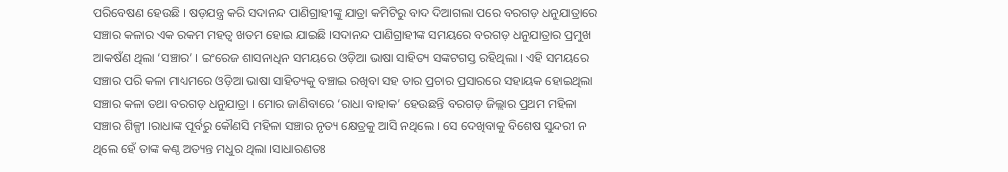ପରିବେଷଣ ହେଉଛି । ଷଡ଼ଯନ୍ତ୍ର କରି ସଦାନନ୍ଦ ପାଣିଗ୍ରାହୀଙ୍କୁ ଯାତ୍ରା କମିଟିରୁ ବାଦ ଦିଆଗଲା ପରେ ବରଗଡ଼ ଧନୁଯାତ୍ରାରେ ସଞ୍ଚାର କଳାର ଏକ ରକମ ମହତ୍ୱ ଖତମ ହୋଇ ଯାଇଛି ।ସଦାନନ୍ଦ ପାଣିଗ୍ରାହୀଙ୍କ ସମୟରେ ବରଗଡ଼ ଧନୁଯାତ୍ରାର ପ୍ରମୁଖ ଆକଷଁଣ ଥିଲା ‘ସଞ୍ଚାର’ । ଇଂରେଜ ଶାସନାଧିନ ସମୟରେ ଓଡ଼ିଆ ଭାଷା ସାହିତ୍ୟ ସଙ୍କଟଗସ୍ତ ରହିଥିଲା । ଏହି ସମୟରେ ସଞ୍ଚାର ପରି କଳା ମାଧ୍ୟମରେ ଓଡ଼ିଆ ଭାଷା ସାହିତ୍ୟକୁ ବଞ୍ଚାଇ ରଖିବା ସହ ତାର ପ୍ରଚାର ପ୍ରସାରରେ ସହାୟକ ହୋଇଥିଲା ସଞ୍ଚାର କଳା ତଥା ବରଗଡ଼ ଧନୁଯାତ୍ରା । ମୋର ଜାଣିବାରେ ‘ରାଧା ବାହାକ’ ହେଉଛନ୍ତି ବରଗଡ଼ ଜିଲ୍ଲାର ପ୍ରଥମ ମହିଳା ସଞ୍ଚାର ଶିଳ୍ପୀ ।ରାଧାଙ୍କ ପୂର୍ବରୁ କୌଣସି ମହିଳା ସଞ୍ଚାର ନୃତ୍ୟ କ୍ଷେତ୍ରକୁ ଆସି ନଥିଲେ । ସେ ଦେଖିବାକୁ ବିଶେଷ ସୁନ୍ଦରୀ ନ ଥିଲେ ହେଁ ତାଙ୍କ କଣ୍ଠ ଅତ୍ୟନ୍ତ ମଧୁର ଥିଲା ।ସାଧାରଣତଃ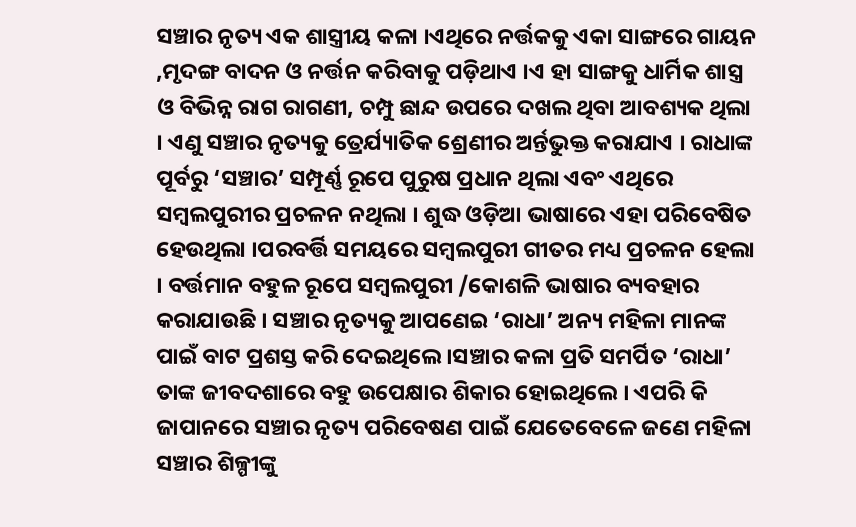ସଞ୍ଚାର ନୃତ୍ୟ ଏକ ଶାସ୍ତ୍ରୀୟ କଳା ।ଏଥିରେ ନର୍ତ୍ତକକୁ ଏକା ସାଙ୍ଗରେ ଗାୟନ ,ମୃଦଙ୍ଗ ବାଦନ ଓ ନର୍ତ୍ତନ କରିବାକୁ ପଡ଼ିଥାଏ ।ଏ ହା ସାଙ୍ଗକୁ ଧାର୍ମିକ ଶାସ୍ତ୍ର ଓ ବିଭିନ୍ନ ରାଗ ରାଗଣୀ, ଚମ୍ପୁ ଛାନ୍ଦ ଉପରେ ଦଖଲ ଥିବା ଆବଶ୍ୟକ ଥିଲା । ଏଣୁ ସଞ୍ଚାର ନୃତ୍ୟକୁ ତ୍ରେର୍ଯ୍ୟାତିକ ଶ୍ରେଣୀର ଅର୍ନ୍ତଭୁକ୍ତ କରାଯାଏ । ରାଧାଙ୍କ ପୂର୍ବରୁ ‘ସଞ୍ଚାର’ ସମ୍ପୂର୍ଣ୍ଣ ରୂପେ ପୁରୁଷ ପ୍ରଧାନ ଥିଲା ଏବଂ ଏଥିରେ ସମ୍ବଲପୁରୀର ପ୍ରଚଳନ ନଥିଲା । ଶୁଦ୍ଧ ଓଡ଼ିଆ ଭାଷାରେ ଏହା ପରିବେଷିତ ହେଉଥିଲା ।ପରବର୍ତ୍ତି ସମୟରେ ସମ୍ବଲପୁରୀ ଗୀତର ମଧ୍ୟ ପ୍ରଚଳନ ହେଲା । ବର୍ତ୍ତମାନ ବହୁଳ ରୂପେ ସମ୍ବଲପୁରୀ /କୋଶଳି ଭାଷାର ବ୍ୟବହାର କରାଯାଉଛି । ସଞ୍ଚାର ନୃତ୍ୟକୁ ଆପଣେଇ ‘ରାଧା’ ଅନ୍ୟ ମହିଳା ମାନଙ୍କ ପାଇଁ ବାଟ ପ୍ରଶସ୍ତ କରି ଦେଇଥିଲେ ।ସଞ୍ଚାର କଳା ପ୍ରତି ସମର୍ପିତ ‘ରାଧା’ ତାଙ୍କ ଜୀବଦଶାରେ ବହୁ ଉପେକ୍ଷାର ଶିକାର ହୋଇଥିଲେ । ଏପରି କି ଜାପାନରେ ସଞ୍ଚାର ନୃତ୍ୟ ପରିବେଷଣ ପାଇଁ ଯେତେବେଳେ ଜଣେ ମହିଳା ସଞ୍ଚାର ଶିଳ୍ପୀଙ୍କୁ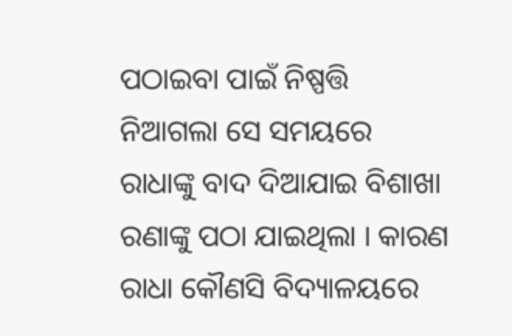ପଠାଇବା ପାଇଁ ନିଷ୍ପତ୍ତି ନିଆଗଲା ସେ ସମୟରେ ରାଧାଙ୍କୁ ବାଦ ଦିଆଯାଇ ବିଶାଖା ରଣାଙ୍କୁ ପଠା ଯାଇଥିଲା । କାରଣ ରାଧା କୌଣସି ବିଦ୍ୟାଳୟରେ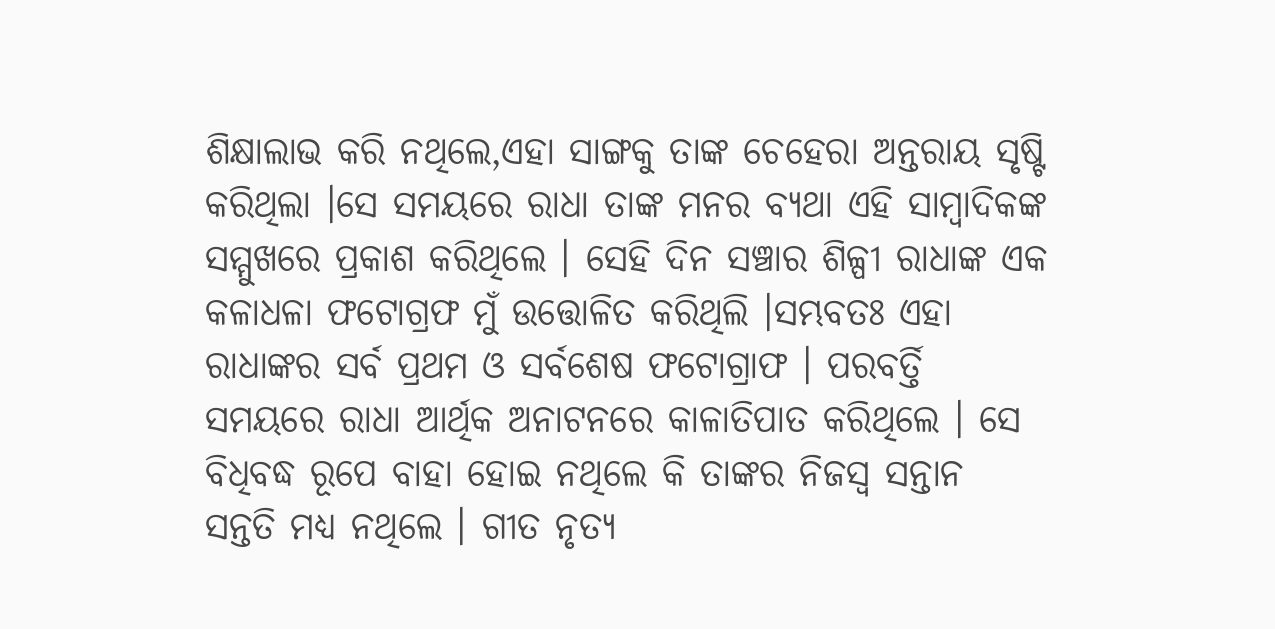ଶିକ୍ଷାଲାଭ କରି ନଥିଲେ,ଏହା ସାଙ୍ଗକୁ ତାଙ୍କ ଚେହେରା ଅନ୍ତରାୟ ସୃଷ୍ଟି କରିଥିଲା ।ସେ ସମୟରେ ରାଧା ତାଙ୍କ ମନର ବ୍ୟଥା ଏହି ସାମ୍ବାଦିକଙ୍କ ସମ୍ମୁଖରେ ପ୍ରକାଶ କରିଥିଲେ । ସେହି ଦିନ ସଞ୍ଚାର ଶିଳ୍ପୀ ରାଧାଙ୍କ ଏକ କଳାଧଳା ଫଟୋଗ୍ରଫ ମୁଁ ଉତ୍ତୋଳିତ କରିଥିଲି ।ସମ୍ଭବତଃ ଏହା ରାଧାଙ୍କର ସର୍ବ ପ୍ରଥମ ଓ ସର୍ବଶେଷ ଫଟୋଗ୍ରାଫ । ପରବର୍ତ୍ତି ସମୟରେ ରାଧା ଆର୍ଥିକ ଅନାଟନରେ କାଳାତିପାତ କରିଥିଲେ । ସେ ବିଧିବଦ୍ଧ ରୂପେ ବାହା ହୋଇ ନଥିଲେ କି ତାଙ୍କର ନିଜସ୍ୱ ସନ୍ତାନ ସନ୍ତତି ମଧ୍ୟ ନଥିଲେ । ଗୀତ ନୃତ୍ୟ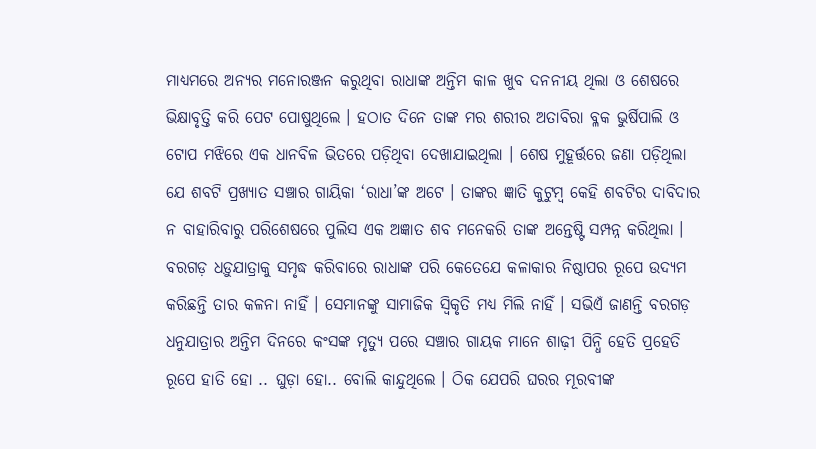ମାଧ୍ୟମରେ ଅନ୍ୟର ମନୋରଞ୍ଜନ କରୁଥିବା ରାଧାଙ୍କ ଅନ୍ତିମ କାଳ ଖୁବ ଦନନୀୟ ଥିଲା ଓ ଶେଷରେ ଭିକ୍ଷାବୃତ୍ତି କରି ପେଟ ପୋଷୁଥିଲେ । ହଠାତ ଦିନେ ତାଙ୍କ ମର ଶରୀର ଅତାବିରା ବ୍ଳକ ଭୁର୍ଷିପାଲି ଓ ଟୋପ ମଝିରେ ଏକ ଧାନବିଳ ଭିତରେ ପଡ଼ିଥିବା ଦେଖାଯାଇଥିଲା । ଶେଷ ମୁହୂର୍ତ୍ତରେ ଜଣା ପଡ଼ିଥିଲା ଯେ ଶବଟି ପ୍ରଖ୍ୟାତ ସଞ୍ଚାର ଗାୟିକା ‘ରାଧା’ଙ୍କ ଅଟେ । ତାଙ୍କର ଜ୍ଞାତି କୁଟୁମ୍ବ କେହି ଶବଟିର ଦାବିଦାର ନ ବାହାରିବାରୁ ପରିଶେଷରେ ପୁଲିସ ଏକ ଅଜ୍ଞାତ ଶବ ମନେକରି ତାଙ୍କ ଅନ୍ତେଷ୍ଟି ସମ୍ପନ୍ନ କରିଥିଲା । ବରଗଡ଼ ଧଡ଼ୁଯାତ୍ରାକୁ ସମୃଦ୍ଧ କରିବାରେ ରାଧାଙ୍କ ପରି କେତେଯେ କଳାକାର ନିଷ୍ଠାପର ରୂପେ ଉଦ୍ୟମ କରିଛନ୍ତି ତାର କଳନା ନାହିଁ । ସେମାନଙ୍କୁ ସାମାଜିକ ସ୍ୱିକୃତି ମଧ୍ୟ ମିଲି ନାହିଁ । ସଭିଏଁ ଜାଣନ୍ତି ବରଗଡ଼ ଧନୁଯାତ୍ରାର ଅନ୍ତିମ ଦିନରେ କଂସଙ୍କ ମୃତ୍ୟୁ ପରେ ସଞ୍ଚାର ଗାୟକ ମାନେ ଶାଢ଼ୀ ପିନ୍ଧି ହେତି ପ୍ରହେତି ରୂପେ ହାତି ହୋ .. ଘୁଡ଼ା ହୋ.. ବୋଲି କାନ୍ଦୁଥିଲେ । ଠିକ ଯେପରି ଘରର ମୂରବୀଙ୍କ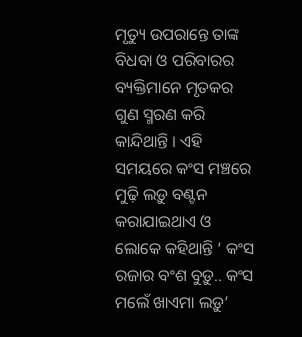ମୃତ୍ୟୁ ଉପରାନ୍ତେ ତାଙ୍କ ବିଧବା ଓ ପରିବାରର ବ୍ୟକ୍ତିମାନେ ମୃତକର ଗୁଣ ସ୍ମରଣ କରି କାନ୍ଦିଥାନ୍ତି । ଏହି ସମୟରେ କଂସ ମଞ୍ଚରେ ମୁଢ଼ି ଲଡ଼ୁ ବଣ୍ଟନ କରାଯାଇଥାଏ ଓ ଲୋକେ କହିଥାନ୍ତି ‘ କଂସ ରଜାର ବଂଶ ବୁଡ଼ୁ.. କଂସ ମଲେଁ ଖାଏମା ଲଡ଼ୁ’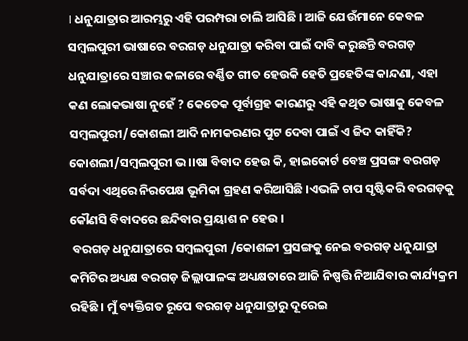। ଧନୁଯାତ୍ରାର ଆରମ୍ଭରୁ ଏହି ପରମ୍ପରା ଚାଲି ଆସିଛି । ଆଜି ଯେଉଁମାନେ କେବଳ ସମ୍ବଲପୁରୀ ଭାଷାରେ ବରଗଡ଼ ଧନୁଯାତ୍ରା କରିବା ପାଇଁ ଦାବି କରୁଛନ୍ତି ବରଗଡ଼ ଧନୁଯାତ୍ରାରେ ସଞ୍ଚାର କଳାରେ ବର୍ଣ୍ଣିତ ଗୀତ ହେଉକି ହେତି ପ୍ରହେତିଙ୍କ କାନ୍ଦଣା, ଏହା କଣ ଲୋକଭାଷା ନୁହେଁ ? କେତେକ ପୂର୍ବାଗ୍ରହ କାରଣରୁ ଏହି କଥିତ ଭାଷାକୁ କେବଳ ସମ୍ବଲପୁରୀ/କୋଶଲୀ ଆଦି ନାମକରଣର ପୁଟ ଦେବା ପାଇଁ ଏ ଜିଦ କାହିଁକି? କୋଶଲୀ/ସମ୍ବଲପୁରୀ ଭ।।ଷା ବିବାଦ ହେଉ କି, ହାଇକୋର୍ଟ ବେଞ୍ଚ ପ୍ରସଙ୍ଗ ବରଗଡ଼ ସର୍ବଦା ଏଥିରେ ନିରପେକ୍ଷ ଭୂମିକା ଗ୍ରହଣ କରିଆସିଛି ।ଏଭଳି ଚାପ ସୃଷ୍ଟିକରି ବରଗଡ଼କୁ କୌଣସି ବିବାଦରେ ଛନ୍ଦିବାର ପ୍ରୟାଶ ନ ହେଉ ।
 ବରଗଡ଼ ଧନୁଯାତ୍ରାରେ ସମ୍ବଲପୁରୀ /କୋଶଳୀ ପ୍ରସଙ୍ଗକୁ ନେଇ ବରଗଡ଼ ଧନୁଯାତ୍ରା କମିଟିର ଅଧ୍ୟକ୍ଷ ବରଗଡ଼ ଜିଲ୍ଲାପାଳଙ୍କ ଅଧ୍ୟକ୍ଷତାରେ ଆଜି ନିଷ୍ପତ୍ତି ନିଆଯିବାର କାର୍ଯ୍ୟକ୍ରମ ରହିଛି । ମୁଁ ବ୍ୟକ୍ତିଗତ ରୂପେ ବରଗଡ଼ ଧନୁଯାତ୍ରାରୁ ଦୂରେଇ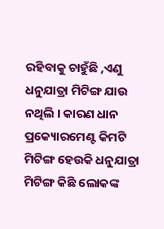ରହିବାକୁ ଚାହୁଁଛି ,ଏଣୁ ଧନୁଯାତ୍ରା ମିଟିଙ୍ଗ ଯାଉ ନଥିଲି । କାରଣ ଧାନ ପ୍ରକ୍ୟୋରମେଣ୍ଟ କିମଟି ମିଟିଙ୍ଗ ହେଉକି ଧନୁଯାତ୍ରା ମିଟିଙ୍ଗ କିଛି ଲୋକଙ୍କ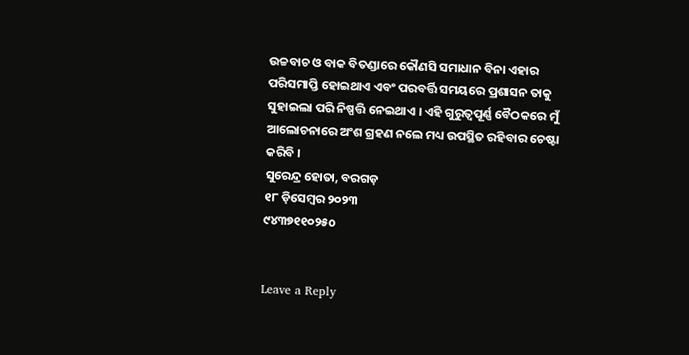ଉଚ୍ଚବାଚ ଓ ବାକ ବିତଣ୍ଡାରେ କୌଣସି ସମାଧାନ ବିନା ଏହାର ପରିସମାପ୍ତି ହୋଇଥାଏ ଏବଂ ପରବର୍ତ୍ତି ସମୟରେ ପ୍ରଶାସନ ତାକୁ ସୁହାଇଲା ପରି ନିଷ୍ପତ୍ତି ନେଇଥାଏ । ଏହି ଗୁରୁତ୍ୱପୂର୍ଣ୍ଣ ବୈଠକରେ ମୁଁ ଆଲୋଚନାରେ ଅଂଶ ଗ୍ରହଣ ନଲେ ମଧ୍ୟ ଉପସ୍ଥିତ ରହିବାର ଚେଷ୍ଟା କରିବି ।
ସୁରେନ୍ଦ୍ର ହୋତା, ବରଗଡ଼
୧୮ ଡ଼ିସେମ୍ବର ୨୦୨୩
୯୪୩୭୧୧୦୨୫o


Leave a Reply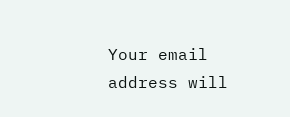Your email address will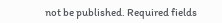not be published. Required fields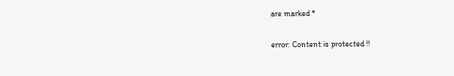are marked *

error: Content is protected !!